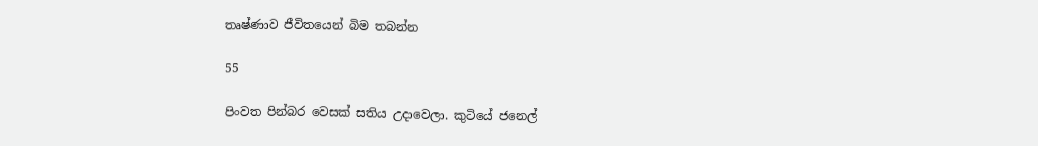තෘෂ්ණාව ජීවිතයෙන් බිම තබන්න

55

පිංවත පින්බර වෙසක් සතිය උදාවෙලා. කුටියේ ජනෙල්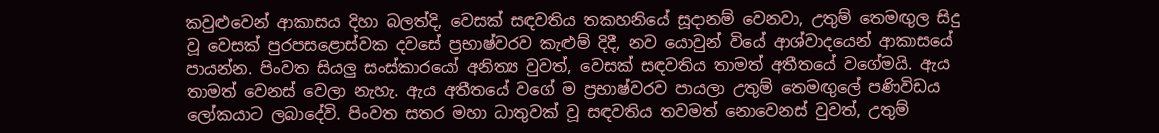කවුළුවෙන් ආකාසය දිහා බලත්දි, වෙසක් සඳවතිය තකහනියේ සූදානම් වෙනවා, උතුම් තෙමඟුල සිදු වූ වෙසක් පුරපසළොස්වක දවසේ ප්‍රභාෂ්වරව කැළුම් දිදී, නව යොවුන් වියේ ආශ්වාදයෙන් ආකාසයේ පායන්න. පිංවත සියලු සංස්කාරයෝ අනිත්‍ය වුවත්, වෙසක් සඳවතිය තාමත් අතීතයේ වගේමයි. ඇය තාමත් වෙනස් වෙලා නැහැ. ඇය අතීතයේ වගේ ම ප්‍රභාෂ්වරව පායලා උතුම් තෙමඟුලේ පණිවිඩය ලෝකයාට ලබාදේවි. පිංවත සතර මහා ධාතුවක් වූ සඳවතිය තවමත් නොවෙනස් වුවත්, උතුම්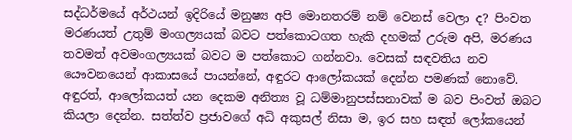සද්ධර්මයේ අර්ථයන් ඉදිරියේ මනුෂ්‍ය අපි මොනතරම් නම් වෙනස් වෙලා ද? පිංවත මරණයත් උතුම් මංගල්‍යයක් බවට පත්කොටගත හැකි දහමක් උරුම අපි, මරණය තවමත් අවමංගල්‍යයක් බවට ම පත්කොට ගන්නවා. වෙසක් සඳවතිය නව යෞවනයෙන් ආකාසයේ පායන්නේ, අඳුරට ආලෝකයක් දෙන්න පමණක් නොවේ. අඳුරත්, ආලෝකයත් යන දෙකම අනිත්‍ය වූ ධම්මානුපස්සනාවක් ම බව පිංවත් ඔබට කියලා දෙන්න. සත්ත්ව ප්‍රජාවගේ අධි අකුසල් නිසා ම, ඉර සහ සඳත් ලෝකයෙන්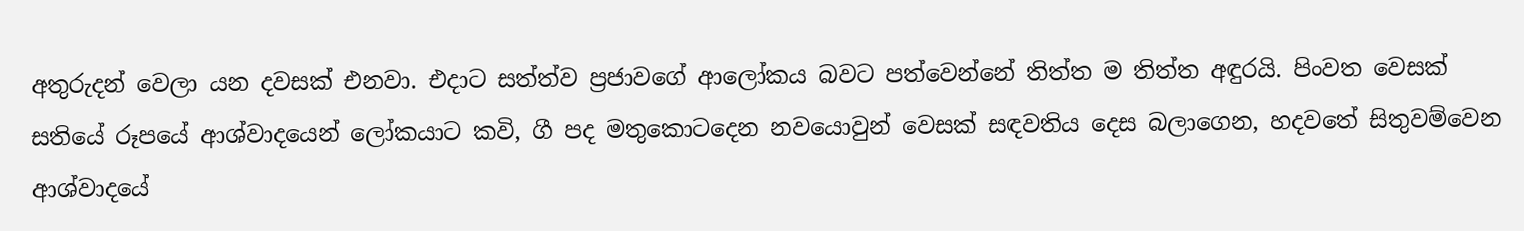අතුරුදන් වෙලා යන දවසක් එනවා. එදාට සත්ත්ව ප්‍රජාවගේ ආලෝකය බවට පත්වෙන්නේ තිත්ත ම තිත්ත අඳුරයි. පිංවත වෙසක් සතියේ රූපයේ ආශ්වාදයෙන් ලෝකයාට කවි, ගී පද මතුකොටදෙන නවයොවුන් වෙසක් සඳවතිය දෙස බලාගෙන, හදවතේ සිතුවම්වෙන ආශ්වාදයේ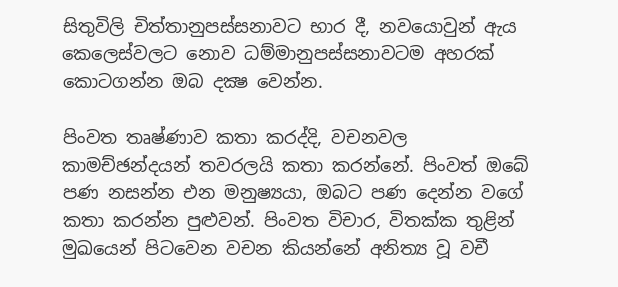සිතුවිලි චිත්තානුපස්සනාවට භාර දී, නවයොවුන් ඇය කෙලෙස්වලට නොව ධම්මානුපස්සනාවටම අහරක් කොටගන්න ඔබ දක්‍ෂ වෙන්න.

පිංවත තෘෂ්ණාව කතා කරද්දි, වචනවල කාමච්ඡන්දයන් තවරලයි කතා කරන්නේ. පිංවත් ඔබේ පණ නසන්න එන මනුෂ්‍යයා, ඔබට පණ දෙන්න වගේ කතා කරන්න පුළුවන්. පිංවත විචාර, විතක්ක තුළින් මුඛයෙන් පිටවෙන වචන කියන්නේ අනිත්‍ය වූ වචී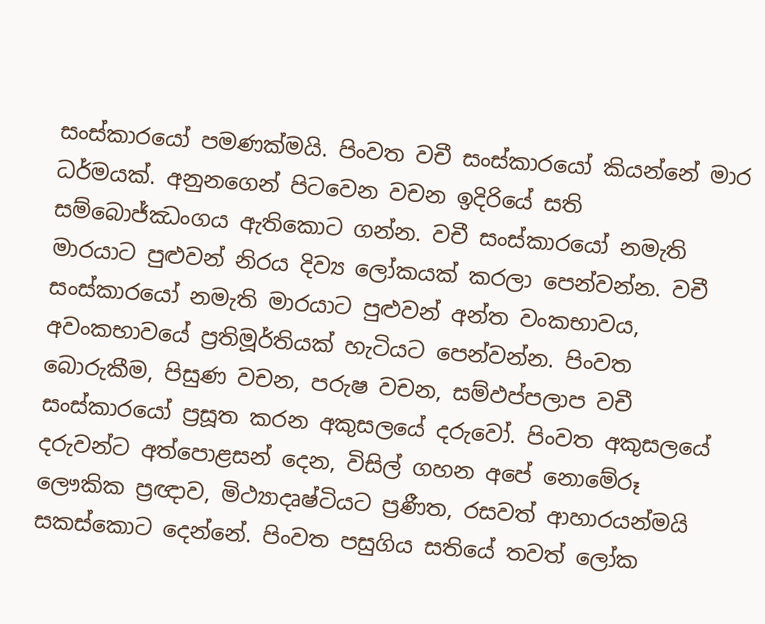සංස්කාරයෝ පමණක්මයි. පිංවත වචී සංස්කාරයෝ කියන්නේ මාර ධර්මයක්. අනුනගෙන් පිටවෙන වචන ඉදිරියේ සති සම්බොජ්ඣංගය ඇතිකොට ගන්න. වචී සංස්කාරයෝ නමැති මාරයාට පුළුවන් නිරය දිව්‍ය ලෝකයක් කරලා පෙන්වන්න. වචී සංස්කාරයෝ නමැති මාරයාට පුළුවන් අන්ත වංකභාවය, අවංකභාවයේ ප්‍රතිමූර්තියක් හැටියට පෙන්වන්න. පිංවත බොරුකීම, පිසුණ වචන, පරුෂ වචන, සම්ඵප්පලාප වචී සංස්කාරයෝ ප්‍රසූත කරන අකුසලයේ දරුවෝ. පිංවත අකුසලයේ දරුවන්ට අත්පොළසන් දෙන, විසිල් ගහන අපේ නොමේරූ ලෞකික ප්‍රඥාව, මිථ්‍යාදෘෂ්ටියට ප්‍රණීත, රසවත් ආහාරයන්මයි සකස්කොට දෙන්නේ. පිංවත පසුගිය සතියේ තවත් ලෝක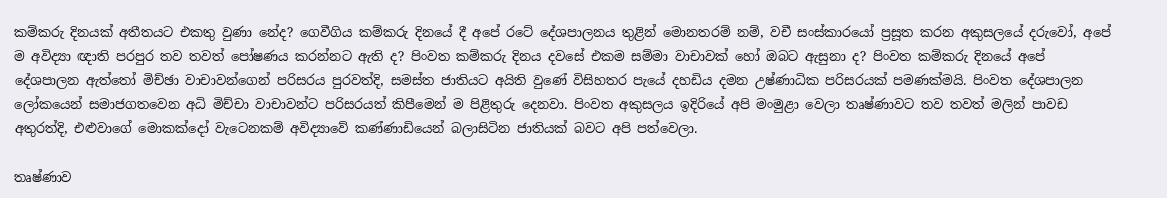කම්කරු දිනයක් අතීතයට එකතු වුණා නේද? ගෙවීගිය කම්කරු දිනයේ දී අපේ රටේ දේශපාලනය තුළින් මොනතරම් නම්, වචී සංස්කාරයෝ ප්‍රසූත කරන අකුසලයේ දරුවෝ, අපේ ම අවිද්‍යා ඥාති පරපුර තව තවත් පෝෂණය කරන්නට ඇති ද? පිංවත කම්කරු දිනය දවසේ එකම සම්මා වාචාවක් හෝ ඔබට ඇසුනා ද? පිංවත කම්කරු දිනයේ අපේ දේශපාලන ඇත්තෝ මිච්ඡා වාචාවන්ගෙන් පරිසරය පුරවත්දි, සමස්ත ජාතියට අයිති වුණේ විසිහතර පැයේ දහඩිය දමන උෂ්ණාධික පරිසරයක් පමණක්මයි. පිංවත දේශපාලන ලෝකයෙන් සමාජගතවෙන අධි මිච්චා වාචාවන්ට පරිසරයත් කිපීමෙන් ම පිළිතුරු දෙනවා. පිංවත අකුසලය ඉදිරියේ අපි මංමුළා වෙලා තෘෂ්ණාවට තව තවත් මලින් පාවඩ අතුරත්දි, එළුවාගේ මොකක්දෝ වැටෙනකම් අවිද්‍යාවේ කණ්ණාඩියෙන් බලාසිටින ජාතියක් බවට අපි පත්වෙලා.

තෘෂ්ණාව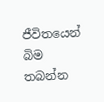ජීවිතයෙන් බිම තබන්න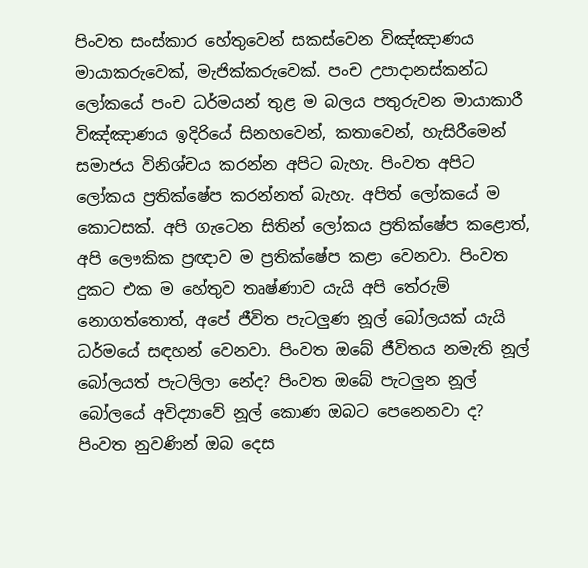පිංවත සංස්කාර හේතුවෙන් සකස්වෙන විඤ්ඤාණය මායාකරුවෙක්, මැජික්කරුවෙක්. පංච උපාදානස්කන්ධ ලෝකයේ පංච ධර්මයන් තුළ ම බලය පතුරුවන මායාකාරී විඤ්ඤාණය ඉදිරියේ සිනහවෙන්, කතාවෙන්, හැසිරීමෙන් සමාජය විනිශ්චය කරන්න අපිට බැහැ. පිංවත අපිට ලෝකය ප්‍රතික්ෂේප කරන්නත් බැහැ. අපිත් ලෝකයේ ම කොටසක්. අපි ගැටෙන සිතින් ලෝකය ප්‍රතික්ෂේප කළොත්, අපි ලෞකික ප්‍රඥාව ම ප්‍රතික්ෂේප කළා වෙනවා. පිංවත දුකට එක ම හේතුව තෘෂ්ණාව යැයි අපි තේරුම් නොගත්තොත්, අපේ ජීවිත පැටලුණ නූල් බෝලයක් යැයි ධර්මයේ සඳහන් වෙනවා. පිංවත ඔබේ ජීවිතය නමැති නූල් බෝලයත් පැටලිලා නේද? පිංවත ඔබේ පැටලුන නූල් බෝලයේ අවිද්‍යාවේ නූල් කොණ ඔබට පෙනෙනවා ද? පිංවත නුවණින් ඔබ දෙස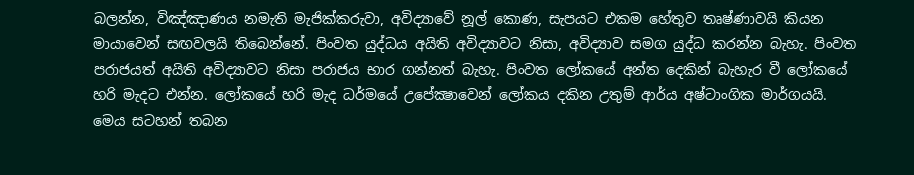බලන්න, විඤ්ඤාණය නමැති මැජික්කරුවා, අවිද්‍යාවේ නූල් කොණ, සැපයට එකම හේතුව තෘෂ්ණාවයි කියන මායාවෙන් සඟවලයි තිබෙන්නේ. පිංවත යුද්ධය අයිති අවිද්‍යාවට නිසා, අවිද්‍යාව සමග යුද්ධ කරන්න බැහැ. පිංවත පරාජයත් අයිති අවිද්‍යාවට නිසා පරාජය භාර ගන්නත් බැහැ. පිංවත ලෝකයේ අන්ත දෙකින් බැහැර වී ලෝකයේ හරි මැදට එන්න. ලෝකයේ හරි මැද ධර්මයේ උපේක්‍ෂාවෙන් ලෝකය දකින උතුම් ආර්ය අෂ්ටාංගික මාර්ගයයි. මෙය සටහන් තබන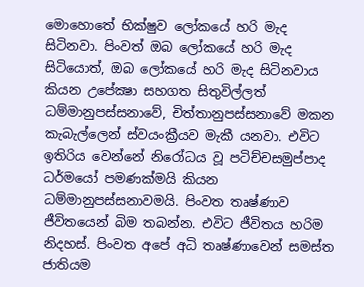මොහොතේ භික්ෂුව ලෝකයේ හරි මැද සිටිනවා. පිංවත් ඔබ ලෝකයේ හරි මැද සිටියොත්, ඔබ ලෝකයේ හරි මැද සිටිනවාය කියන උපේක්‍ෂා සහගත සිතුවිල්ලත් ධම්මානුපස්සනාවේ, චිත්තානුපස්සනාවේ මකන කැබැල්ලෙන් ස්වයංක්‍රීයව මැකී යනවා. එවිට ඉතිරිය වෙන්නේ නිරෝධය වූ පටිච්චසමුප්පාද ධර්මයෝ පමණක්මයි කියන ධම්මානුපස්සනාවමයි. පිංවත තෘෂ්ණාව ජීවිතයෙන් බිම තබන්න. එවිට ජීවිතය හරිම නිදහස්. පිංවත අපේ අධි තෘෂ්ණාවෙන් සමස්ත ජාතියම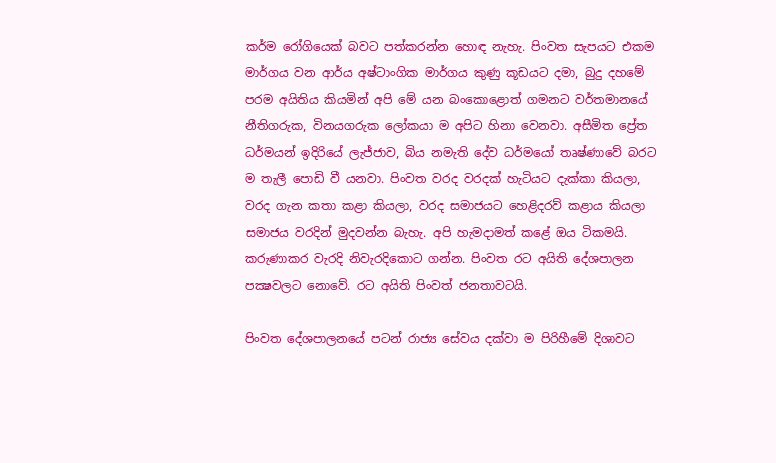කර්ම රෝගියෙක් බවට පත්කරන්න හොඳ නැහැ. පිංවත සැපයට එකම මාර්ගය වන ආර්ය අෂ්ටාංගික මාර්ගය කුණු කූඩයට දමා, බුදු දහමේ පරම අයිතිය කියමින් අපි මේ යන බංකොළොත් ගමනට වර්තමානයේ නීතිගරුක, විනයගරුක ලෝකයා ම අපිට හිනා වෙනවා. අසීමිත ප්‍රේත ධර්මයන් ඉදිරියේ ලැජ්ජාව, බිය නමැති දේව ධර්මයෝ තෘෂ්ණාවේ බරට ම තැලී පොඩි වී යනවා. පිංවත වරද වරදක් හැටියට දැක්කා කියලා, වරද ගැන කතා කළා කියලා, වරද සමාජයට හෙළිදරව් කළාය කියලා සමාජය වරදින් මුදවන්න බැහැ. අපි හැමදාමත් කළේ ඔය ටිකමයි. කරුණාකර වැරදි නිවැරදිකොට ගන්න. පිංවත රට අයිති දේශපාලන පක්‍ෂවලට නොවේ. රට අයිති පිංවත් ජනතාවටයි.

පිංවත දේශපාලනයේ පටන් රාජ්‍ය සේවය දක්වා ම පිරිහීමේ දිශාවට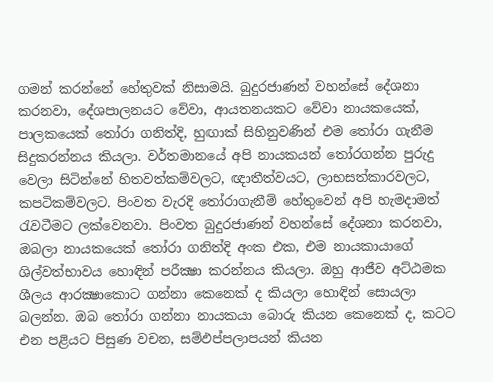ගමන් කරන්නේ හේතුවක් නිසාමයි. බුදුරජාණන් වහන්සේ දේශනා කරනවා, දේශපාලනයට වේවා, ආයතනයකට වේවා නායකයෙක්, පාලකයෙක් තෝරා ගනිත්දි, හුඟාක් සිහිනුවණින් එම තෝරා ගැනීම සිදුකරන්නය කියලා. වර්තමානයේ අපි නායකයන් තෝරගන්න පුරුදු වෙලා සිටින්නේ හිතවත්කම්වලට, ඥාතීත්වයට, ලාභසත්කාරවලට, කපටිකම්වලට. පිංවත වැරදි තෝරාගැනීම් හේතුවෙන් අපි හැමදාමත් රැවටීමට ලක්වෙනවා. පිංවත බුදුරජාණන් වහන්සේ දේශනා කරනවා, ඔබලා නායකයෙක් තෝරා ගනිත්දි අංක එක, එම නායකායාගේ ශිල්වත්භාවය හොඳින් පරීක්‍ෂා කරන්නය කියලා. ඔහු ආජීව අට්ඨමක ශීලය ආරක්‍ෂාකොට ගන්නා කෙනෙක් ද කියලා හොඳින් සොයලා බලන්න. ඔබ තෝරා ගන්නා නායකයා බොරු කියන කෙනෙක් ද, කටට එන පළියට පිසුණ වචන, සම්ඵප්පලාපයන් කියන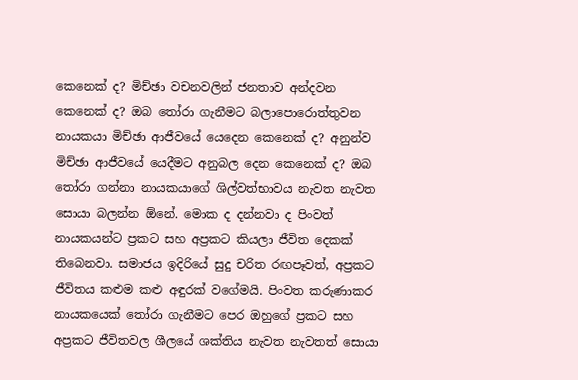කෙනෙක් ද? මිච්ඡා වචනවලින් ජනතාව අන්දවන කෙනෙක් ද? ඔබ තෝරා ගැනීමට බලාපොරොත්තුවන නායකයා මිච්ඡා ආජීවයේ යෙදෙන කෙනෙක් ද? අනුන්ව මිච්ඡා ආජීවයේ යෙදීමට අනුබල දෙන කෙනෙක් ද? ඔබ තෝරා ගන්නා නායකයාගේ ශිල්වත්භාවය නැවත නැවත සොයා බලන්න ඕනේ. මොක ද දන්නවා ද පිංවත් නායකයන්ට ප්‍රකට සහ අප්‍රකට කියලා ජීවිත දෙකක් තිබෙනවා. සමාජය ඉදිරියේ සුදු චරිත රඟපෑවත්, අප්‍රකට ජීවිතය කළුම කළු අඳුරක් වගේමයි. පිංවත කරුණාකර නායකයෙක් තෝරා ගැනීමට පෙර ඔහුගේ ප්‍රකට සහ අප්‍රකට ජීවිතවල ශීලයේ ශක්තිය නැවත නැවතත් සොයා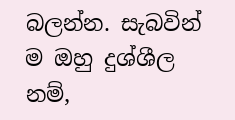බලන්න. සැබවින් ම ඔහු දුශ්ශීල නම්,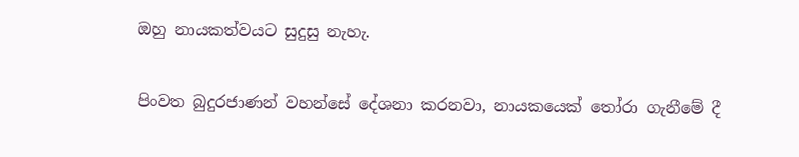ඔහු නායකත්වයට සුදුසු නැහැ.

පිංවත බුදුරජාණන් වහන්සේ දේශනා කරනවා, නායකයෙක් තෝරා ගැනීමේ දී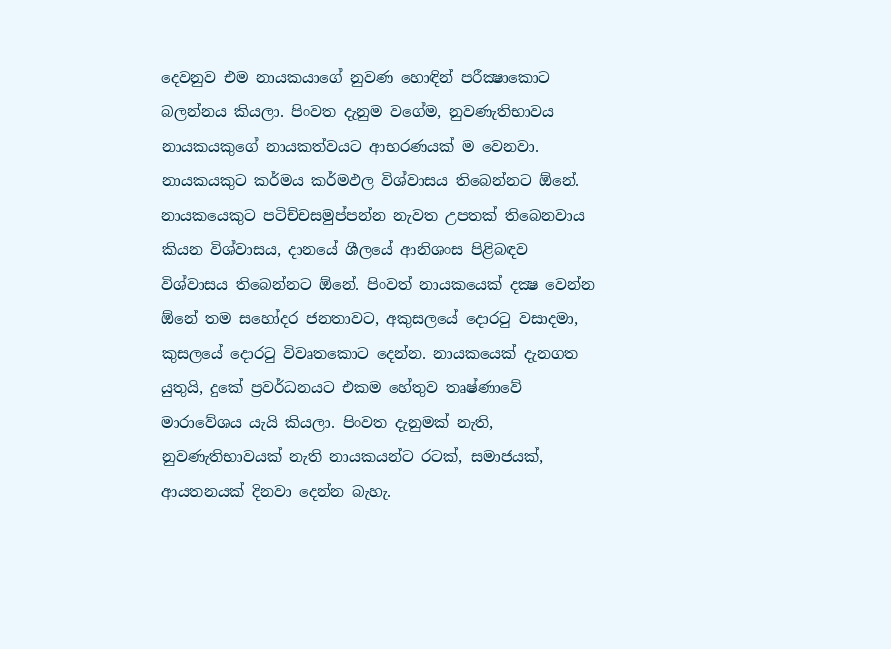දෙවනුව එම නායකයාගේ නුවණ හොඳින් පරීක්‍ෂාකොට බලන්නය කියලා. පිංවත දැනුම වගේම, නුවණැතිභාවය නායකයකුගේ නායකත්වයට ආභරණයක් ම වෙනවා. නායකයකුට කර්මය කර්මඵල විශ්වාසය තිබෙන්නට ඕනේ. නායකයෙකුට පටිච්චසමුප්පන්න නැවත උපතක් තිබෙනවාය කියන විශ්වාසය, දානයේ ශීලයේ ආනිශංස පිළිබඳව විශ්වාසය තිබෙන්නට ඕනේ. පිංවත් නායකයෙක් දක්‍ෂ වෙන්න ඕනේ තම සහෝදර ජනතාවට, අකුසලයේ දොරටු වසාදමා, කුසලයේ දොරටු විවෘතකොට දෙන්න. නායකයෙක් දැනගත යුතුයි, දුකේ ප්‍රවර්ධනයට එකම හේතුව තෘෂ්ණාවේ මාරාවේශය යැයි කියලා. පිංවත දැනුමක් නැති, නුවණැතිභාවයක් නැති නායකයන්ට රටක්, සමාජයක්, ආයතනයක් දිනවා දෙන්න බැහැ.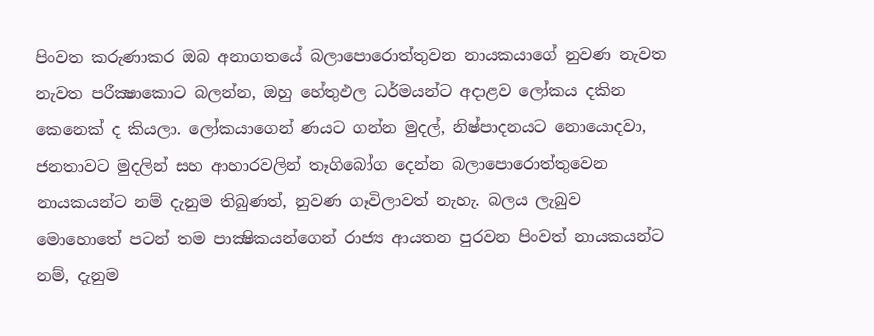පිංවත කරුණාකර ඔබ අනාගතයේ බලාපොරොත්තුවන නායකයාගේ නුවණ නැවත නැවත පරීක්‍ෂාකොට බලන්න, ඔහු හේතුඵල ධර්මයන්ට අදාළව ලෝකය දකින කෙනෙක් ද කියලා. ලෝකයාගෙන් ණයට ගන්න මුදල්, නිෂ්පාදනයට නොයොදවා, ජනතාවට මුදලින් සහ ආහාරවලින් තෑගිබෝග දෙන්න බලාපොරොත්තුවෙන නායකයන්ට නම් දැනුම තිබුණත්, නුවණ ගෑවිලාවත් නැහැ. බලය ලැබුව මොහොතේ පටන් තම පාක්‍ෂිකයන්ගෙන් රාජ්‍ය ආයතන පුරවන පිංවත් නායකයන්ට නම්, දැනුම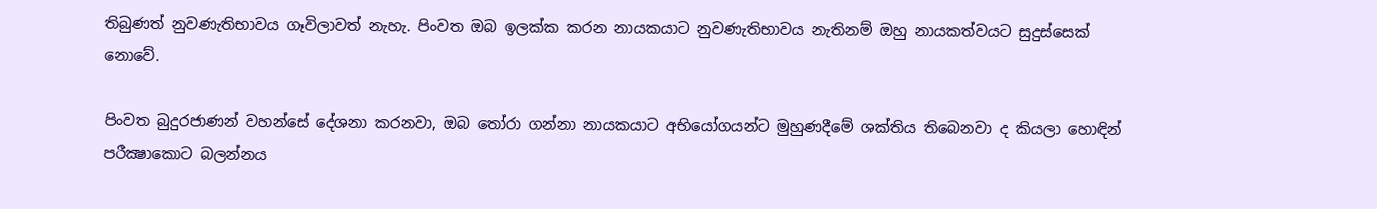තිබුණත් නුවණැතිභාවය ගෑවිලාවත් නැහැ. පිංවත ඔබ ඉලක්ක කරන නායකයාට නුවණැතිභාවය නැතිනම් ඔහු නායකත්වයට සුදුස්සෙක් නොවේ.

පිංවත බුදුරජාණන් වහන්සේ දේශනා කරනවා, ඔබ තෝරා ගන්නා නායකයාට අභියෝගයන්ට මුහුණදීමේ ශක්තිය තිබෙනවා ද කියලා හොඳින් පරීක්‍ෂාකොට බලන්නය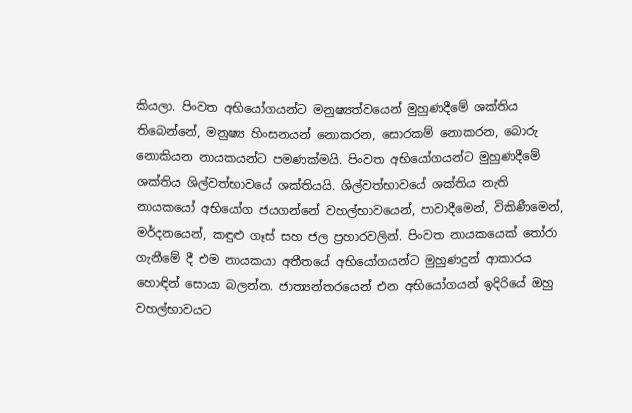කියලා. පිංවත අභියෝගයන්ට මනුෂ්‍යත්වයෙන් මුහුණදීමේ ශක්තිය තිබෙන්නේ, මනුෂ්‍ය හිංසනයන් නොකරන, සොරකම් නොකරන, බොරු නොකියන නායකයන්ට පමණක්මයි. පිංවත අභියෝගයන්ට මුහුණදීමේ ශක්තිය ශිල්වත්භාවයේ ශක්තියයි. ශිල්වත්භාවයේ ශක්තිය නැති නායකයෝ අභියෝග ජයගන්නේ වහල්භාවයෙන්, පාවාදීමෙන්, විකිණීමෙන්, මර්දනයෙන්, කඳුළු ගෑස් සහ ජල ප්‍රහාරවලින්. පිංවත නායකයෙක් තෝරා ගැනීමේ දී එම නායකයා අතීතයේ අභියෝගයන්ට මුහුණදුන් ආකාරය හොඳින් සොයා බලන්න. ජාත්‍යන්තරයෙන් එන අභියෝගයන් ඉදිරියේ ඔහු වහල්භාවයට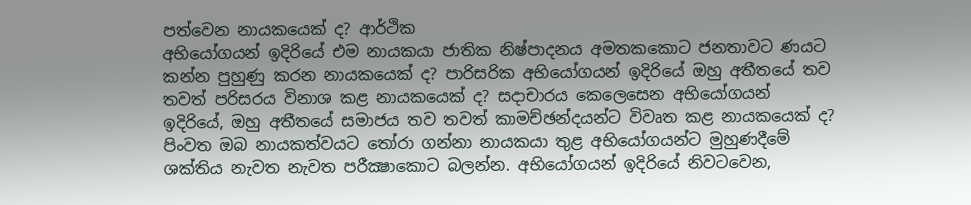පත්වෙන නායකයෙක් ද? ආර්ථික
අභියෝගයන් ඉදිරියේ එම නායකයා ජාතික නිෂ්පාදනය අමතකකොට ජනතාවට ණයට කන්න පුහුණු කරන නායකයෙක් ද? පාරිසරික අභියෝගයන් ඉදිරියේ ඔහු අතීතයේ තව තවත් පරිසරය විනාශ කළ නායකයෙක් ද? සදාචාරය කෙලෙසෙන අභියෝගයන් ඉදිරියේ, ඔහු අතීතයේ සමාජය තව තවත් කාමච්ඡන්දයන්ට විවෘත කළ නායකයෙක් ද? පිංවත ඔබ නායකත්වයට තෝරා ගන්නා නායකයා තුළ අභියෝගයන්ට මුහුණදීමේ ශක්තිය නැවත නැවත පරීක්‍ෂාකොට බලන්න. අභියෝගයන් ඉදිරියේ නිවටවෙන,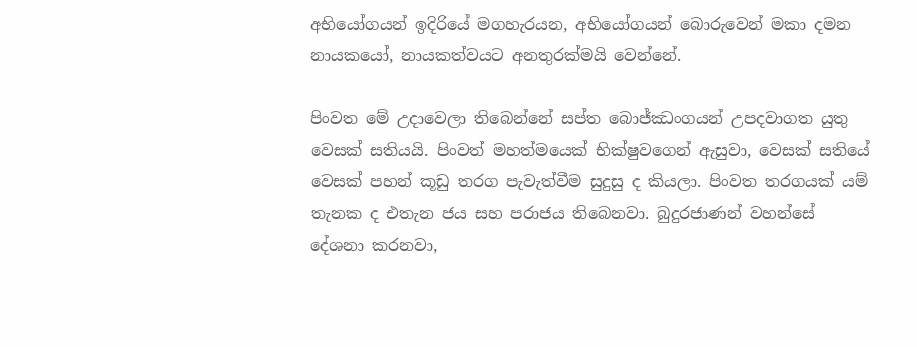අභියෝගයන් ඉදිරියේ මගහැරයන, අභියෝගයන් බොරුවෙන් මකා දමන නායකයෝ, නායකත්වයට අනතුරක්මයි වෙන්නේ.

පිංවත මේ උදාවෙලා තිබෙන්නේ සප්ත බොජ්ඣංගයන් උපදවාගත යුතු වෙසක් සතියයි. පිංවත් මහත්මයෙක් භික්ෂුවගෙන් ඇසුවා, වෙසක් සතියේ වෙසක් පහන් කූඩු තරග පැවැත්වීම සුදුසු ද කියලා. පිංවත තරගයක් යම් තැනක ද එතැන ජය සහ පරාජය තිබෙනවා. බුදුරජාණන් වහන්සේ දේශනා කරනවා,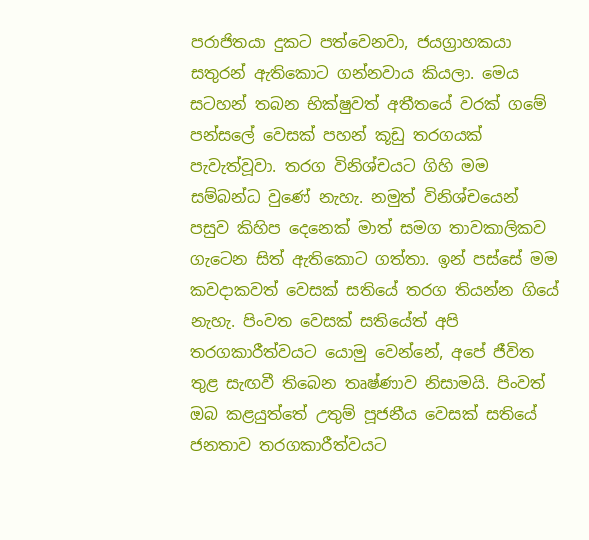පරාජිතයා දුකට පත්වෙනවා, ජයග්‍රාහකයා සතුරන් ඇතිකොට ගන්නවාය කියලා. මෙය සටහන් තබන භික්ෂුවත් අතීතයේ වරක් ගමේ පන්සලේ වෙසක් පහන් කූඩු තරගයක් පැවැත්වූවා. තරග විනිශ්චයට ගිහි මම සම්බන්ධ වුණේ නැහැ. නමුත් විනිශ්චයෙන් පසුව කිහිප දෙනෙක් මාත් සමග තාවකාලිකව ගැටෙන සිත් ඇතිකොට ගත්තා. ඉන් පස්සේ මම කවදාකවත් වෙසක් සතියේ තරග තියන්න ගියේ නැහැ. පිංවත වෙසක් සතියේත් අපි තරගකාරීත්වයට යොමු වෙන්නේ, අපේ ජීවිත තුළ සැඟවී තිබෙන තෘෂ්ණාව නිසාමයි. පිංවත් ඔබ කළයුත්තේ උතුම් පූජනීය වෙසක් සතියේ ජනතාව තරගකාරීත්වයට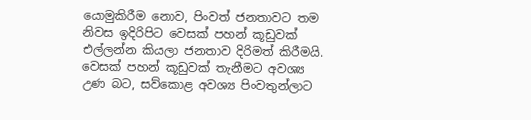යොමුකිරීම නොව, පිංවත් ජනතාවට තම නිවස ඉදිරිපිට වෙසක් පහන් කූඩුවක් එල්ලන්න කියලා ජනතාව දිරිමත් කිරීමයි. වෙසක් පහන් කූඩුවක් තැනීමට අවශ්‍ය උණ බට, සව්කොළ අවශ්‍ය පිංවතුන්ලාට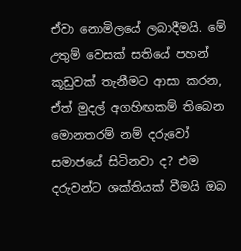ඒවා නොමිලයේ ලබාදීමයි. මේ උතුම් වෙසක් සතියේ පහන් කූඩුවක් තැනීමට ආසා කරන, ඒත් මුදල් අගහිඟකම් තිබෙන මොනතරම් නම් දරුවෝ සමාජයේ සිටිනවා ද? එම දරුවන්ට ශක්තියක් වීමයි ඔබ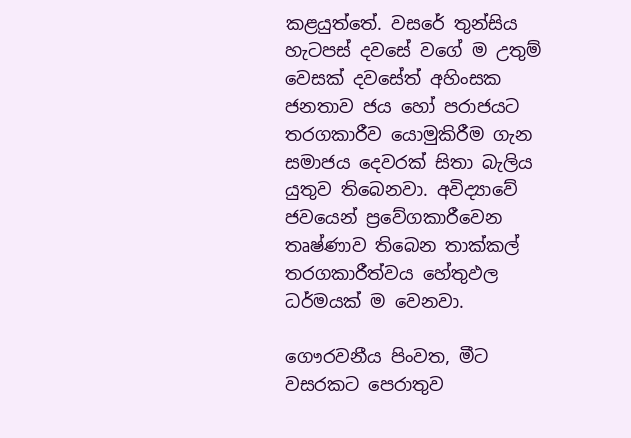කළයුත්තේ. වසරේ තුන්සිය හැටපස් දවසේ වගේ ම උතුම් වෙසක් දවසේත් අහිංසක ජනතාව ජය හෝ පරාජයට තරගකාරීව යොමුකිරීම ගැන සමාජය දෙවරක් සිතා බැලිය යුතුව තිබෙනවා. අවිද්‍යාවේ ජවයෙන් ප්‍රවේගකාරීවෙන තෘෂ්ණාව තිබෙන තාක්කල් තරගකාරීත්වය හේතුඵල ධර්මයක් ම වෙනවා.

ගෞරවනීය පිංවත, මීට වසරකට පෙරාතුව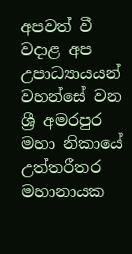අපවත් වී වදාළ අප උපාධ්‍යායයන් වහන්සේ වන ශ්‍රී අමරපුර මහා නිකායේ උත්තරීතර මහානායක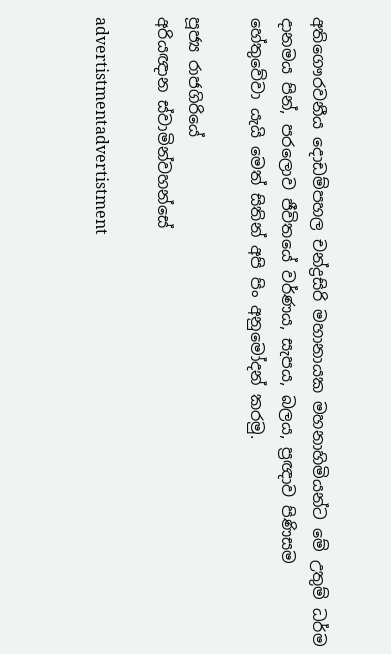අතිගෞරවනීය දොඩම්පහල චන්ද්‍රසිරි මහානායක මහනාහිමියන්ට මේ උතුම් ධර්ම දානමය පින්, පරලොව ජීවිතයේ වර්ණය, සැපය, බලය, ප්‍රඥාව පිණිසම හේතුවේවා යැයි මෙත් සිතින් අපි පිං අනුමෝදන් කරමු.

පූජ්‍ය රාජගිරියේ
අරියඥාන ස්වාමින්වහන්සේ

advertistmentadvertistment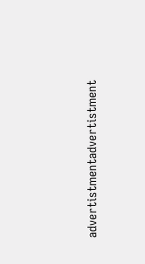advertistmentadvertistment